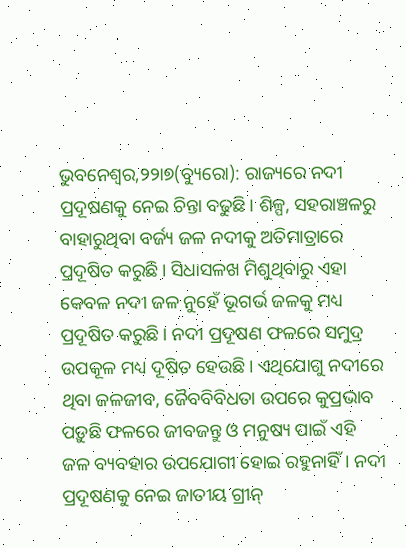ଭୁବନେଶ୍ୱର,୨୨ା୭(ବ୍ୟୁରୋ): ରାଜ୍ୟରେ ନଦୀ ପ୍ରଦୂଷଣକୁ ନେଇ ଚିନ୍ତା ବଢୁଛି। ଶିଳ୍ପ, ସହରାଞ୍ଚଳରୁ ବାହାରୁଥିବା ବର୍ଜ୍ୟ ଜଳ ନଦୀକୁ ଅତିମାତ୍ରାରେ ପ୍ରଦୂଷିତ କରୁଛି। ସିଧାସଳଖ ମିଶୁଥିବାରୁ ଏହା କେବଳ ନଦୀ ଜଳ ନୁହେଁ ଭୂଗର୍ଭ ଜଳକୁ ମଧ୍ୟ ପ୍ରଦୂଷିତ କରୁଛି। ନଦୀ ପ୍ରଦୂଷଣ ଫଳରେ ସମୁଦ୍ର ଉପକୂଳ ମଧ୍ୟ ଦୂଷିତ ହେଉଛି। ଏଥିଯୋଗୁ ନଦୀରେ ଥିବା ଜଳଜୀବ, ଜୈବବିବିଧତା ଉପରେ କୁପ୍ରଭାବ ପଡ଼ୁଛି ଫଳରେ ଜୀବଜନ୍ତୁ ଓ ମନୁଷ୍ୟ ପାଇଁ ଏହି ଜଳ ବ୍ୟବହାର ଉପଯୋଗୀ ହୋଇ ରହୁନାହିଁ। ନଦୀ ପ୍ରଦୂଷଣକୁ ନେଇ ଜାତୀୟ ଗ୍ରୀନ୍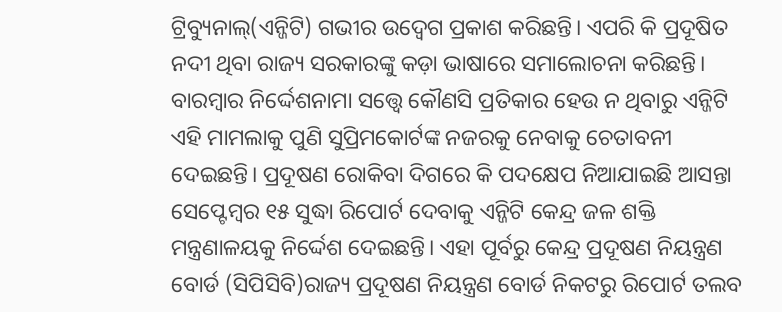ଟ୍ରିବ୍ୟୁନାଲ୍(ଏନ୍ଜିଟି) ଗଭୀର ଉଦ୍ବେଗ ପ୍ରକାଶ କରିଛନ୍ତି। ଏପରି କି ପ୍ରଦୂଷିତ ନଦୀ ଥିବା ରାଜ୍ୟ ସରକାରଙ୍କୁ କଡ଼ା ଭାଷାରେ ସମାଲୋଚନା କରିଛନ୍ତି। ବାରମ୍ବାର ନିର୍ଦ୍ଦେଶନାମା ସତ୍ତ୍ୱେ କୌଣସି ପ୍ରତିକାର ହେଉ ନ ଥିବାରୁ ଏନ୍ଜିଟି ଏହି ମାମଲାକୁ ପୁଣି ସୁପ୍ରିମକୋର୍ଟଙ୍କ ନଜରକୁ ନେବାକୁ ଚେତାବନୀ ଦେଇଛନ୍ତି। ପ୍ରଦୂଷଣ ରୋକିବା ଦିଗରେ କି ପଦକ୍ଷେପ ନିଆଯାଇଛି ଆସନ୍ତା ସେପ୍ଟେମ୍ବର ୧୫ ସୁଦ୍ଧା ରିପୋର୍ଟ ଦେବାକୁ ଏନ୍ଜିଟି କେନ୍ଦ୍ର ଜଳ ଶକ୍ତି ମନ୍ତ୍ରଣାଳୟକୁ ନିର୍ଦ୍ଦେଶ ଦେଇଛନ୍ତି। ଏହା ପୂର୍ବରୁ କେନ୍ଦ୍ର ପ୍ରଦୂଷଣ ନିୟନ୍ତ୍ରଣ ବୋର୍ଡ (ସିପିସିବି)ରାଜ୍ୟ ପ୍ରଦୂଷଣ ନିୟନ୍ତ୍ରଣ ବୋର୍ଡ ନିକଟରୁ ରିପୋର୍ଟ ତଲବ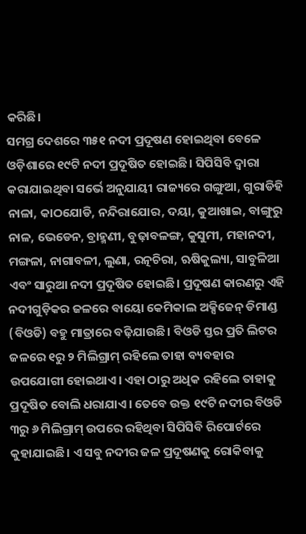କରିଛି।
ସମଗ୍ର ଦେଶରେ ୩୫୧ ନଦୀ ପ୍ରଦୂଷଣ ହୋଇଥିବା ବେଳେ ଓଡ଼ିଶାରେ ୧୯ଟି ନଦୀ ପ୍ରଦୂଷିତ ହୋଇଛି। ସିପିସିବି ଦ୍ୱାରା କରାଯାଇଥିବା ସର୍ଭେ ଅନୁଯାୟୀ ରାଜ୍ୟରେ ଗଙ୍ଗୁଆ, ଗୁରାଡିହି ନାଳା, କାଠଯୋଡି, ନନ୍ଦିରାଯୋର, ଦୟା, କୁଆଖାଇ, ବାଙ୍ଗୁରୁ ନାଳ, ଭେଡେନ, ବ୍ରାହ୍ମଣୀ, ବୁଢ଼ାବଳଙ୍ଗ, କୁସୁମୀ, ମହାନଦୀ, ମଙ୍ଗଳା, ନାଗାବଳୀ, ଲୁଣା, ରତ୍ନଚିରା, ଋଷିକୁଲ୍ୟା, ସାବୁଳିଆ ଏବଂ ସାରୁଆ ନଦୀ ପ୍ରଦୂଷିତ ହୋଇଛି। ପ୍ରଦୂଷଣ କାରଣରୁ ଏହି ନଦୀଗୁଡ଼ିକର ଜଳରେ ବାୟୋ କେମିକାଲ ଅକ୍ସିଜେନ୍ ଡିମାଣ୍ଡ (ବିଓଡି) ବହୁ ମାତ୍ରାରେ ବଢ଼ିଯାଉଛି। ବିଓଡି ସ୍ତର ପ୍ରତି ଲିଟର ଜଳରେ ୧ରୁ ୨ ମିଲିଗ୍ରାମ୍ ରହିଲେ ତାହା ବ୍ୟବହାର ଉପଯୋଗୀ ହୋଇଥାଏ। ଏହା ଠାରୁ ଅଧିକ ରହିଲେ ତାହାକୁ ପ୍ରଦୂଷିତ ବୋଲି ଧରାଯାଏ। ତେବେ ଉକ୍ତ ୧୯ଟି ନଦୀର ବିଓଡି ୩ରୁ ୬ ମିଲିଗ୍ରାମ୍ ଉପରେ ରହିଥିବା ସିପିସିବି ରିପୋର୍ଟରେ କୁହାଯାଇଛି। ଏ ସବୁ ନଦୀର ଜଳ ପ୍ରଦୂଷଣକୁ ରୋକିବାକୁ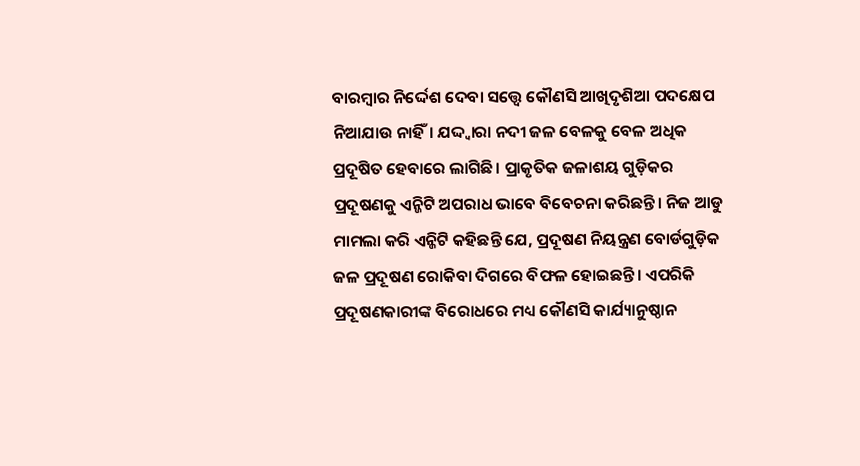ବାରମ୍ବାର ନିର୍ଦ୍ଦେଶ ଦେବା ସତ୍ତ୍ୱେ କୌଣସି ଆଖିଦୃଶିଆ ପଦକ୍ଷେପ ନିଆଯାଉ ନାହିଁ। ଯଦ୍ଦ୍ବାରା ନଦୀ ଜଳ ବେଳକୁ ବେଳ ଅଧିକ ପ୍ରଦୂଷିତ ହେବାରେ ଲାଗିଛି। ପ୍ରାକୃତିକ ଜଳାଶୟ ଗୁଡ଼ିକର ପ୍ରଦୂଷଣକୁ ଏନ୍ଜିଟି ଅପରାଧ ଭାବେ ବିବେଚନା କରିଛନ୍ତି। ନିଜ ଆଡୁ ମାମଲା କରି ଏନ୍ଜିଟି କହିଛନ୍ତି ଯେ, ପ୍ରଦୂଷଣ ନିୟନ୍ତ୍ରଣ ବୋର୍ଡଗୁଡ଼ିକ ଜଳ ପ୍ରଦୂଷଣ ରୋକିବା ଦିଗରେ ବିଫଳ ହୋଇଛନ୍ତି। ଏପରିକି ପ୍ରଦୂଷଣକାରୀଙ୍କ ବିରୋଧରେ ମଧ୍ୟ କୌଣସି କାର୍ଯ୍ୟାନୁଷ୍ଠାନ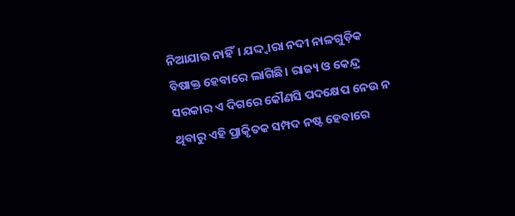ନିଆଯାଉ ନାହିଁ। ଯଦ୍ଦ୍ବାରା ନଦୀ ନାଳଗୁଡ଼ିକ ବିଷାକ୍ତ ହେବାରେ ଲାଗିଛି। ରାଜ୍ୟ ଓ କେନ୍ଦ୍ର ସରକାର ଏ ଦିଗରେ କୌଣସି ପଦକ୍ଷେପ ନେଉ ନ ଥିବାରୁ ଏହି ପ୍ରାକୃିତକ ସମ୍ପଦ ନଷ୍ଟ ହେବାରେ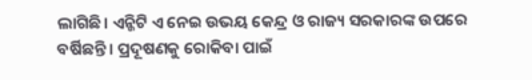ଲାଗିଛି। ଏନ୍ଜିଟି ଏ ନେଇ ଉଭୟ କେନ୍ଦ୍ର ଓ ରାଜ୍ୟ ସରକାରଙ୍କ ଉପରେ ବର୍ଷିଛନ୍ତି। ପ୍ରଦୂଷଣକୁ ରୋକିବା ପାଇଁ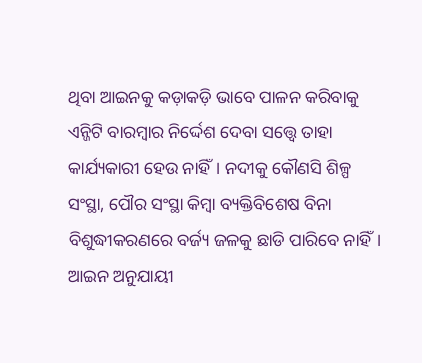ଥିବା ଆଇନକୁ କଡ଼ାକଡ଼ି ଭାବେ ପାଳନ କରିବାକୁ ଏନ୍ଜିଟି ବାରମ୍ବାର ନିର୍ଦ୍ଦେଶ ଦେବା ସତ୍ତ୍ୱେ ତାହା କାର୍ଯ୍ୟକାରୀ ହେଉ ନାହିଁ। ନଦୀକୁ କୌଣସି ଶିଳ୍ପ ସଂସ୍ଥା, ପୌର ସଂସ୍ଥା କିମ୍ବା ବ୍ୟକ୍ତିବିଶେଷ ବିନା ବିଶୁଦ୍ଧୀକରଣରେ ବର୍ଜ୍ୟ ଜଳକୁ ଛାଡି ପାରିବେ ନାହିଁ। ଆଇନ ଅନୁଯାୟୀ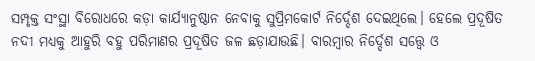ସମ୍ପୃକ୍ତ ସଂସ୍ଥା ବିରୋଧରେ କଡ଼ା କାର୍ଯ୍ୟାନୁଷ୍ଠାନ ନେବାକୁ ସୁପ୍ରିମକୋର୍ଟ ନିର୍ଦ୍ଦେଶ ଦେଇଥିଲେ। ହେଲେ ପ୍ରଦୂଷିତ ନଦୀ ମଧ୍ୟକୁ ଆହୁରି ବହୁ ପରିମାଣର ପ୍ରଦୂଷିତ ଜଳ ଛଡ଼ାଯାଉଛି। ବାରମ୍ବାର ନିର୍ଦ୍ଦେଶ ସତ୍ତ୍ୱେ ଓ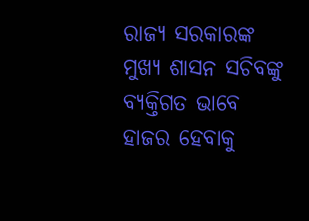ରାଜ୍ୟ ସରକାରଙ୍କ ମୁଖ୍ୟ ଶାସନ ସଚିବଙ୍କୁ ବ୍ୟକ୍ତିଗତ ଭାବେ ହାଜର ହେବାକୁ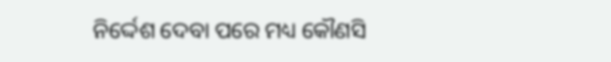ନିର୍ଦ୍ଦେଶ ଦେବା ପରେ ମଧ୍ୟ କୌଣସି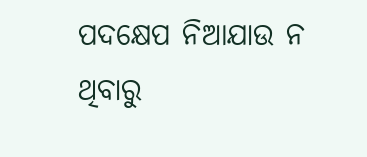ପଦକ୍ଷେପ ନିଆଯାଉ ନ ଥିବାରୁ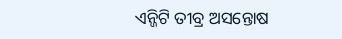ଏନ୍ଜିଟି ତୀବ୍ର ଅସନ୍ତୋଷ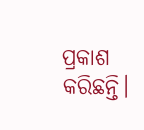ପ୍ରକାଶ କରିଛନ୍ତି।